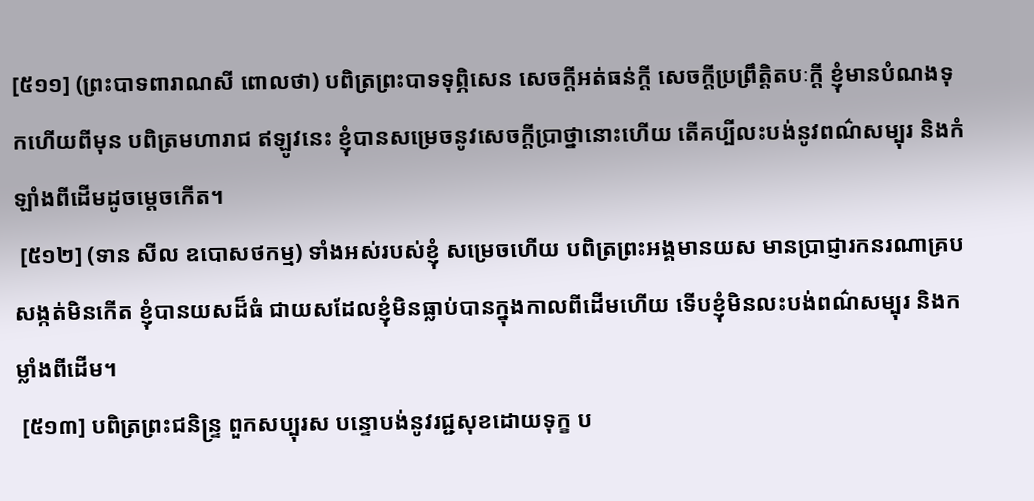[៥១១] (ព្រះបាទពារាណសី ពោលថា) បពិត្រព្រះបាទទុព្ភិសេន សេចក្ដីអត់ធន់ក្ដី សេចក្ដីប្រព្រឹត្តិតបៈក្ដី ខ្ញុំមានបំណងទុកហើយពីមុន បពិត្រមហារាជ ឥឡូវនេះ ខ្ញុំបានសម្រេចនូវសេចក្ដីប្រាថ្នានោះហើយ តើគប្បីលះបង់នូវពណ៌សម្បុរ និងកំឡាំងពីដើមដូចម្ដេចកើត។
 [៥១២] (ទាន សីល ឧបោសថកម្ម) ទាំងអស់របស់ខ្ញុំ សម្រេចហើយ បពិត្រព្រះអង្គមានយស មានប្រាជ្ញារកនរណាគ្របសង្កត់មិនកើត ខ្ញុំបានយសដ៏ធំ ជាយសដែលខ្ញុំមិនធ្លាប់បានក្នុងកាលពីដើមហើយ ទើបខ្ញុំមិនលះបង់ពណ៌សម្បុរ និងកម្លាំងពីដើម។
 [៥១៣] បពិត្រព្រះជនិន្ទ្រ ពួកសប្បុរស បន្ទោបង់នូវរជ្ជសុខដោយទុក្ខ ប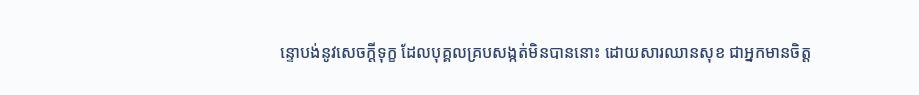ន្ទោបង់នូវសេចក្ដីទុក្ខ ដែលបុគ្គលគ្របសង្កត់មិនបាននោះ ដោយសារឈានសុខ ជាអ្នកមានចិត្ត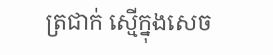ត្រជាក់ ស្មើក្នុងសេច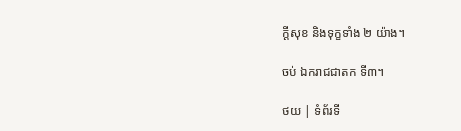ក្ដីសុខ និងទុក្ខទាំង ២ យ៉ាង។

ចប់ ឯករាជជាតក ទី៣។

ថយ | ទំព័រទី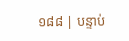១៨៨ | បន្ទាប់